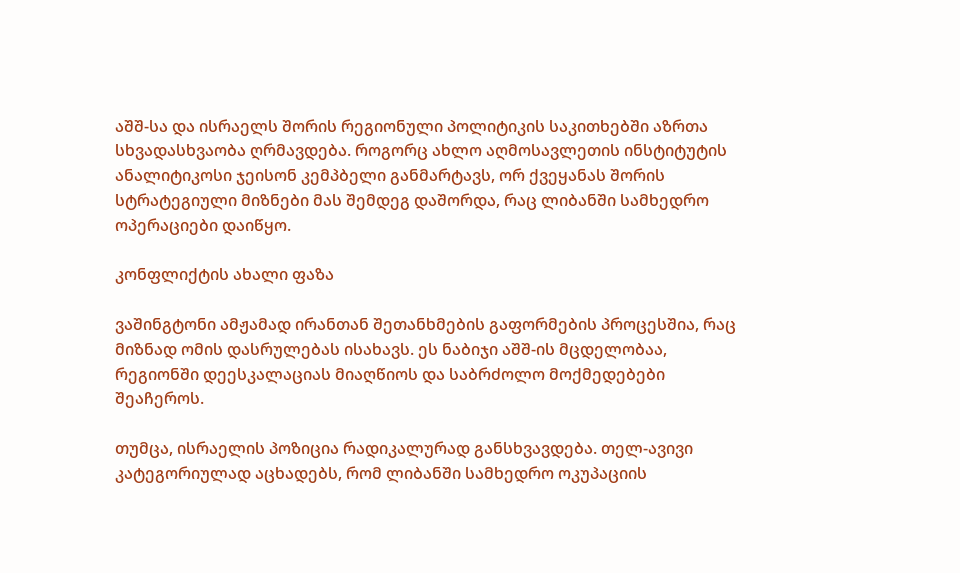აშშ-სა და ისრაელს შორის რეგიონული პოლიტიკის საკითხებში აზრთა სხვადასხვაობა ღრმავდება. როგორც ახლო აღმოსავლეთის ინსტიტუტის ანალიტიკოსი ჯეისონ კემპბელი განმარტავს, ორ ქვეყანას შორის სტრატეგიული მიზნები მას შემდეგ დაშორდა, რაც ლიბანში სამხედრო ოპერაციები დაიწყო.

კონფლიქტის ახალი ფაზა

ვაშინგტონი ამჟამად ირანთან შეთანხმების გაფორმების პროცესშია, რაც მიზნად ომის დასრულებას ისახავს. ეს ნაბიჯი აშშ-ის მცდელობაა, რეგიონში დეესკალაციას მიაღწიოს და საბრძოლო მოქმედებები შეაჩეროს.

თუმცა, ისრაელის პოზიცია რადიკალურად განსხვავდება. თელ-ავივი კატეგორიულად აცხადებს, რომ ლიბანში სამხედრო ოკუპაციის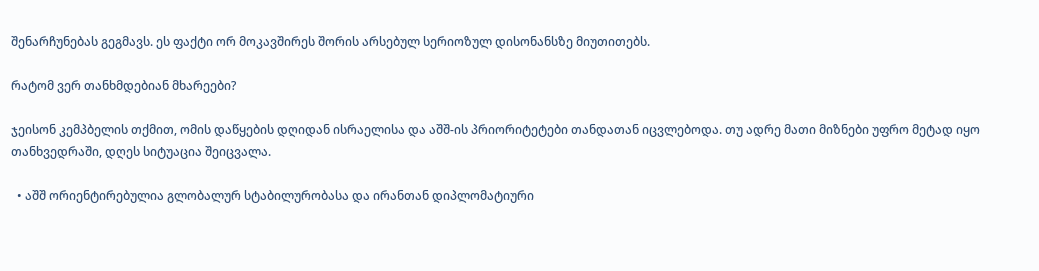შენარჩუნებას გეგმავს. ეს ფაქტი ორ მოკავშირეს შორის არსებულ სერიოზულ დისონანსზე მიუთითებს.

რატომ ვერ თანხმდებიან მხარეები?

ჯეისონ კემპბელის თქმით, ომის დაწყების დღიდან ისრაელისა და აშშ-ის პრიორიტეტები თანდათან იცვლებოდა. თუ ადრე მათი მიზნები უფრო მეტად იყო თანხვედრაში, დღეს სიტუაცია შეიცვალა.

  • აშშ ორიენტირებულია გლობალურ სტაბილურობასა და ირანთან დიპლომატიური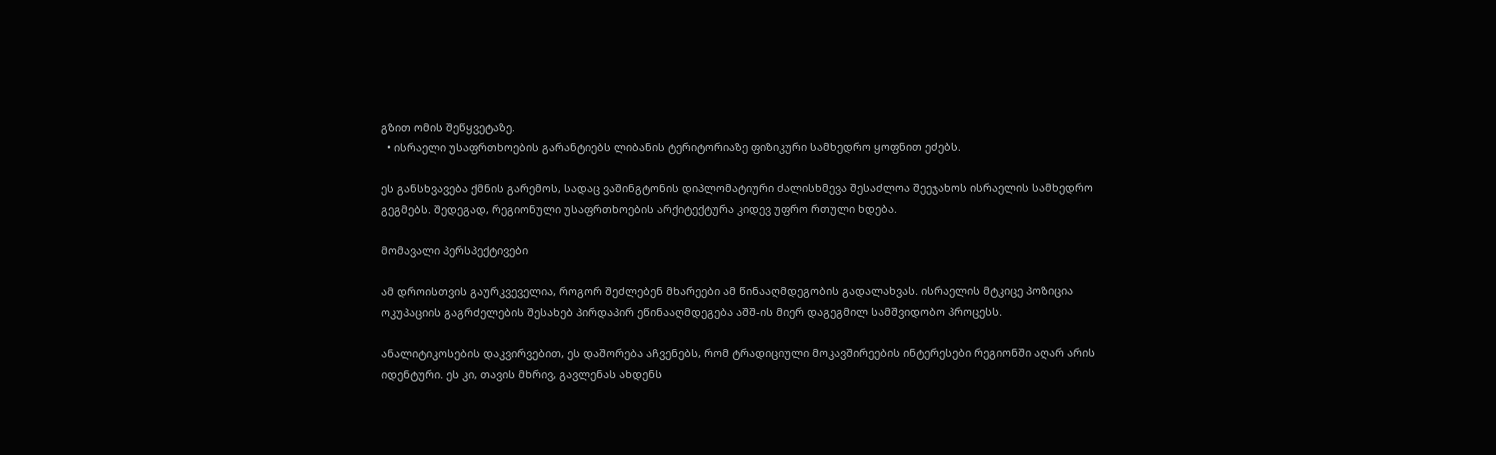გზით ომის შეწყვეტაზე.
  • ისრაელი უსაფრთხოების გარანტიებს ლიბანის ტერიტორიაზე ფიზიკური სამხედრო ყოფნით ეძებს.

ეს განსხვავება ქმნის გარემოს, სადაც ვაშინგტონის დიპლომატიური ძალისხმევა შესაძლოა შეეჯახოს ისრაელის სამხედრო გეგმებს. შედეგად, რეგიონული უსაფრთხოების არქიტექტურა კიდევ უფრო რთული ხდება.

მომავალი პერსპექტივები

ამ დროისთვის გაურკვეველია, როგორ შეძლებენ მხარეები ამ წინააღმდეგობის გადალახვას. ისრაელის მტკიცე პოზიცია ოკუპაციის გაგრძელების შესახებ პირდაპირ ეწინააღმდეგება აშშ-ის მიერ დაგეგმილ სამშვიდობო პროცესს.

ანალიტიკოსების დაკვირვებით, ეს დაშორება აჩვენებს, რომ ტრადიციული მოკავშირეების ინტერესები რეგიონში აღარ არის იდენტური. ეს კი, თავის მხრივ, გავლენას ახდენს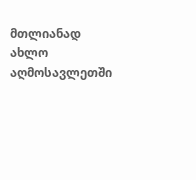მთლიანად ახლო აღმოსავლეთში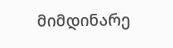მიმდინარე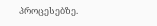პროცესებზე.